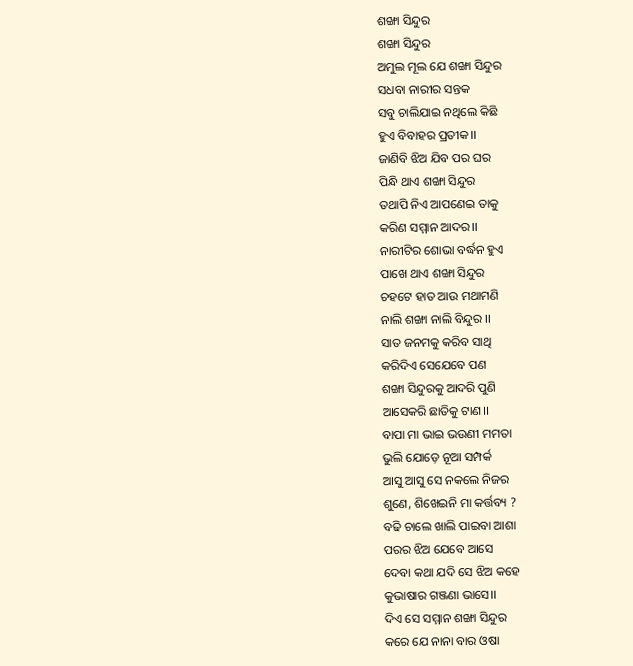ଶଙ୍ଖା ସିନ୍ଦୁର
ଶଙ୍ଖା ସିନ୍ଦୁର
ଅମୁଲ ମୂଲ ଯେ ଶଙ୍ଖା ସିନ୍ଦୁର
ସଧବା ନାରୀର ସନ୍ତକ
ସବୁ ଚାଲିଯାଇ ନଥିଲେ କିଛି
ହୁଏ ବିବାହର ପ୍ରତୀକ।।
ଜାଣିବି ଝିଅ ଯିବ ପର ଘର
ପିନ୍ଧି ଥାଏ ଶଙ୍ଖା ସିନ୍ଦୁର
ତଥାପି ନିଏ ଆପଣେଇ ତାକୁ
କରିଣ ସମ୍ମାନ ଆଦର।।
ନାରୀଟିର ଶୋଭା ବର୍ଦ୍ଧନ ହୁଏ
ପାଖେ ଥାଏ ଶଙ୍ଖା ସିନ୍ଦୁର
ଚହଟେ ହାତ ଆଉ ମଥାମଣି
ନାଲି ଶଙ୍ଖା ନାଲି ବିନ୍ଦୁର ।।
ସାତ ଜନମକୁ କରିବ ସାଥି
କରିଦିଏ ସେଯେବେ ପଣ
ଶଙ୍ଖା ସିନ୍ଦୁରକୁ ଆଦରି ପୁଣି
ଆସେକରି ଛାତିକୁ ଟାଣ।।
ବାପା ମା ଭାଇ ଭଉଣୀ ମମତା
ଭୁଲି ଯୋଡ଼େ ନୂଆ ସମ୍ପର୍କ
ଆସୁ ଆସୁ ସେ ନକଲେ ନିଜର
ଶୁଣେ, ଶିଖେଇନି ମା କର୍ତ୍ତବ୍ୟ ?
ବଢି ଚାଲେ ଖାଲି ପାଇବା ଆଶା
ପରର ଝିଅ ଯେବେ ଆସେ
ଦେବା କଥା ଯଦି ସେ ଝିଅ କହେ
କୁଭାଷାର ଗଞ୍ଜଣା ଭାସେ।।
ଦିଏ ସେ ସମ୍ମାନ ଶଙ୍ଖା ସିନ୍ଦୁର
କରେ ଯେ ନାନା ବାର ଓଷା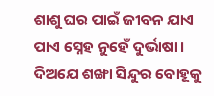ଶାଶୁ ଘର ପାଇଁ ଜୀବନ ଯାଏ
ପାଏ ସ୍ନେହ ନୁହେଁ ଦୁର୍ଭାଷା।
ଦିଅଯେ ଶଙ୍ଖା ସିନ୍ଦୁର ବୋହୂକୁ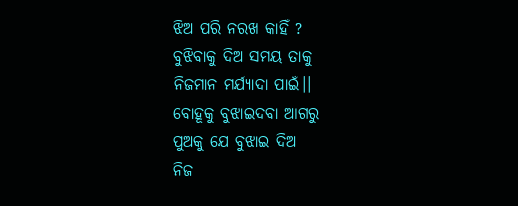ଝିଅ ପରି ନରଖ କାହିଁ ?
ବୁଝିବାକୁ ଦିଅ ସମୟ ତାକୁ
ନିଜମାନ ମର୍ଯ୍ୟାଦା ପାଇଁ।।
ବୋହୂକୁ ବୁଝାଇଦବା ଆଗରୁ
ପୁଅକୁ ଯେ ବୁଝାଇ ଦିଅ
ନିଜ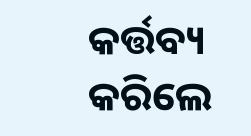କର୍ତ୍ତବ୍ୟ କରିଲେ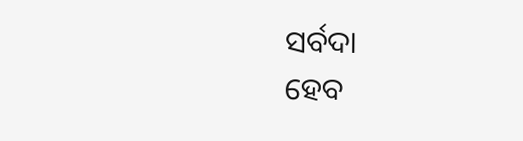ସର୍ବଦା
ହେବ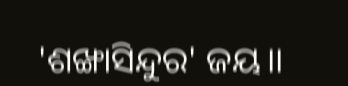'ଶଙ୍ଖାସିନ୍ଦୁର' ଜୟ।।